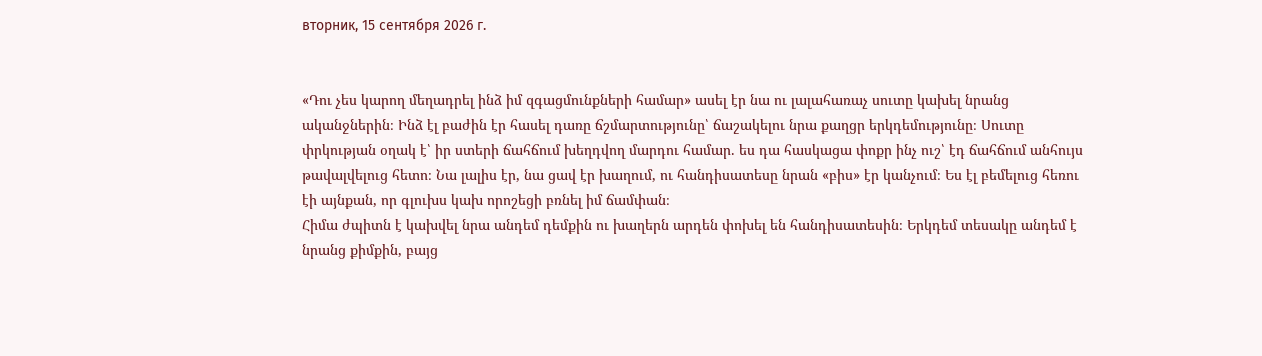вторник, 15 сентября 2026 г.


«Դու չես կարող մեղադրել ինձ իմ զգացմունքների համար» ասել էր նա ու լալահառաչ սուտը կախել նրանց ականջներին։ Ինձ էլ բաժին էր հասել դառը ճշմարտությունը՝ ճաշակելու նրա քաղցր երկդեմությունը։ Սուտը փրկության օղակ է՝ իր ստերի ճահճում խեղդվող մարդու համար. ես դա հասկացա փոքր ինչ ուշ՝ էդ ճահճում անհույս թավալվելուց հետո։ Նա լալիս էր, նա ցավ էր խաղում, ու հանդիսատեսը նրան «բիս» էր կանչում։ Ես էլ բեմելուց հեռու էի այնքան, որ գլուխս կախ որոշեցի բռնել իմ ճամփան։
Հիմա ժպիտն է կախվել նրա անդեմ դեմքին ու խաղերն արդեն փոխել են հանդիսատեսին։ Երկդեմ տեսակը անդեմ է նրանց քիմքին, բայց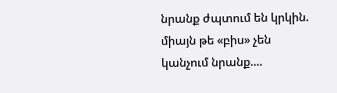նրանք ժպտում են կրկին. միայն թե «բիս» չեն կանչում նրանք....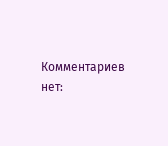Комментариев нет: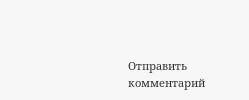Отправить комментарий